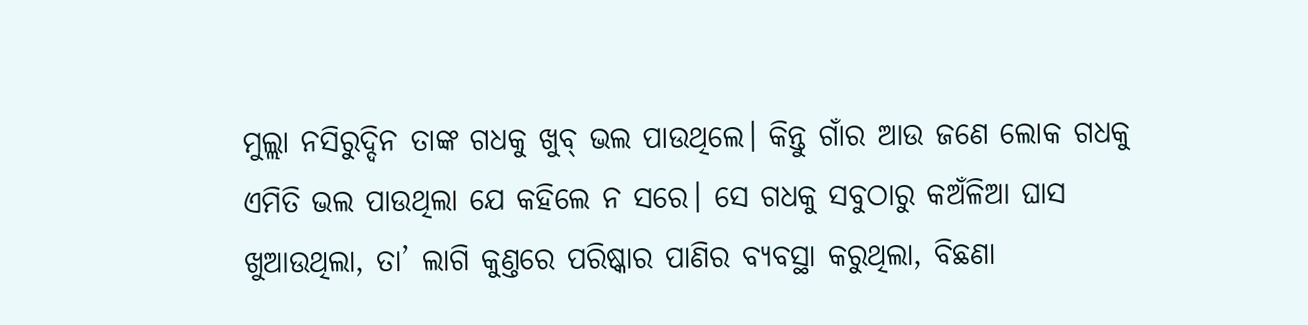ମୁଲ୍ଲା ନସିରୁଦ୍ଦିନ ତାଙ୍କ ଗଧକୁ ଖୁବ୍ ଭଲ ପାଉଥିଲେ। କିନ୍ତୁ ଗାଁର ଆଉ ଜଣେ ଲୋକ ଗଧକୁ ଏମିତି ଭଲ ପାଉଥିଲା ଯେ କହିଲେ ନ ସରେ। ସେ ଗଧକୁ ସବୁଠାରୁ କଅଁଳିଆ ଘାସ ଖୁଆଉଥିଲା, ତା’ ଲାଗି କୁଣ୍ତରେ ପରିଷ୍କାର ପାଣିର ବ୍ୟବସ୍ଥା କରୁଥିଲା, ବିଛଣା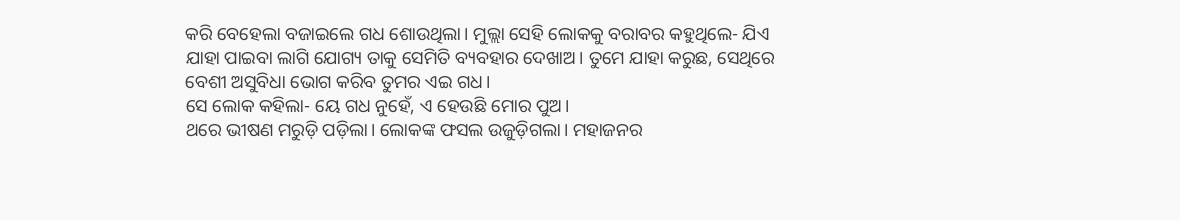କରି ବେହେଲା ବଜାଇଲେ ଗଧ ଶୋଉଥିଲା। ମୁଲ୍ଲା ସେହି ଲୋକକୁ ବରାବର କହୁଥିଲେ- ଯିଏ ଯାହା ପାଇବା ଲାଗି ଯୋଗ୍ୟ ତାକୁ ସେମିତି ବ୍ୟବହାର ଦେଖାଅ। ତୁମେ ଯାହା କରୁଛ, ସେଥିରେ ବେଶୀ ଅସୁବିଧା ଭୋଗ କରିବ ତୁମର ଏଇ ଗଧ।
ସେ ଲୋକ କହିଲା- ୟେ ଗଧ ନୁହେଁ, ଏ ହେଉଛି ମୋର ପୁଅ।
ଥରେ ଭୀଷଣ ମରୁଡ଼ି ପଡ଼ିଲା। ଲୋକଙ୍କ ଫସଲ ଉଜୁଡ଼ିଗଲା। ମହାଜନର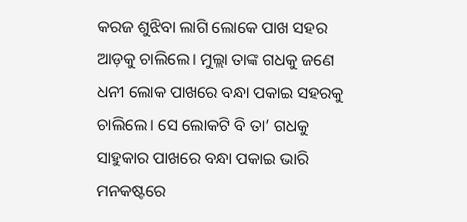କରଜ ଶୁଝିବା ଲାଗି ଲୋକେ ପାଖ ସହର ଆଡ଼କୁ ଚାଲିଲେ। ମୁଲ୍ଲା ତାଙ୍କ ଗଧକୁ ଜଣେ ଧନୀ ଲୋକ ପାଖରେ ବନ୍ଧା ପକାଇ ସହରକୁ ଚାଲିଲେ। ସେ ଲୋକଟି ବି ତା’ ଗଧକୁ ସାହୁକାର ପାଖରେ ବନ୍ଧା ପକାଇ ଭାରି ମନକଷ୍ଟରେ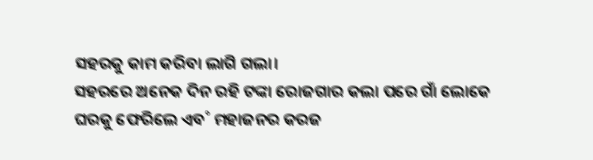ସହରକୁ କାମ କରିବା ଲାଗି ଗଲା।
ସହରରେ ଅନେକ ଦିନ ରହି ଟଙ୍କା ରୋଜଗାର କଲା ପରେ ଗାଁ ଲୋକେ ଘରକୁ ଫେରିଲେ ଏବ˚ ମହାଜନର କରଜ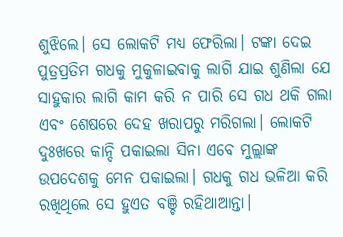ଶୁଝିଲେ। ସେ ଲୋକଟି ମଧ୍ୟ ଫେରିଲା। ଟଙ୍କା ଦେଇ ପୁତ୍ରପ୍ରତିମ ଗଧକୁ ମୁକୁଳାଇବାକୁ ଲାଗି ଯାଇ ଶୁଣିଲା ଯେ ସାହୁକାର ଲାଗି କାମ କରି ନ ପାରି ସେ ଗଧ ଥକି ଗଲା ଏବଂ ଶେଷରେ ଦେହ ଖରାପରୁ ମରିଗଲା। ଲୋକଟି ଦୁଃଖରେ କାନ୍ଦି ପକାଇଲା ସିନା ଏବେ ମୁଲ୍ଲାଙ୍କ ଉପଦେଶକୁ ମେନ ପକାଇଲା। ଗଧକୁ ଗଧ ଭଳିଆ କରି ରଖିଥିଲେ ସେ ହୁଏତ ବଞ୍ଚି ରହିଥାଆନ୍ତା।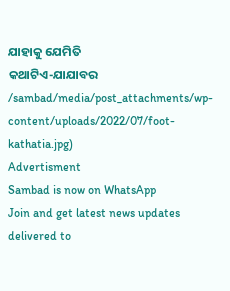ଯାହାକୁ ଯେମିତି
କଥାଟିଏ-ଯାଯାବର
/sambad/media/post_attachments/wp-content/uploads/2022/07/foot-kathatia.jpg)
Advertisment
Sambad is now on WhatsApp
Join and get latest news updates delivered to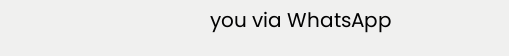you via WhatsApp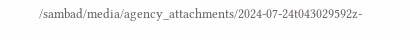/sambad/media/agency_attachments/2024-07-24t043029592z-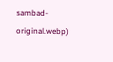sambad-original.webp)